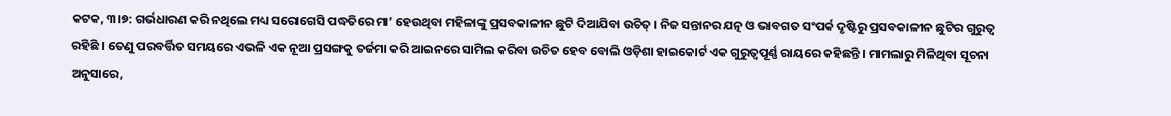କଟକ, ୩।୭: ଗର୍ଭଧାରଣ କରି ନଥିଲେ ମଧ୍ୟ ସରୋଗେସି ପଦ୍ଧତିରେ ମା’ ହେଉଥିବା ମହିଳାଙ୍କୁ ପ୍ରସବକାଳୀନ ଛୁଟି ଦିଆଯିବା ଉଚିତ୍ । ନିଜ ସନ୍ତାନର ଯତ୍ନ ଓ ଭାବଗତ ସଂପର୍କ ଦୃଷ୍ଟିରୁ ପ୍ରସବକାଳୀନ ଛୁଟିର ଗୁରୁତ୍ୱ ରହିଛି । ତେଣୁ ପରବର୍ତ୍ତିତ ସମୟରେ ଏଭଳି ଏକ ନୂଆ ପ୍ରସଙ୍ଗକୁ ତର୍ଜମା କରି ଆଇନରେ ସାମିଲ କରିବା ଉଚିତ ହେବ ବୋଲି ଓଡ଼ିଶା ହାଇକୋର୍ଟ ଏକ ଗୁରୁତ୍ୱପୂର୍ଣ୍ଣ ରାୟରେ କହିଛନ୍ତି । ମାମଲାରୁ ମିଳିଥିବା ସୂଚନା ଅନୁସାରେ,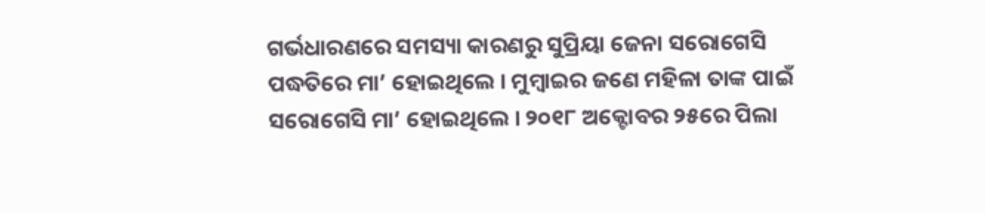ଗର୍ଭଧାରଣରେ ସମସ୍ୟା କାରଣରୁ ସୁପ୍ରିୟା ଜେନା ସରୋଗେସି ପଦ୍ଧତିରେ ମା’ ହୋଇଥିଲେ । ମୁମ୍ବାଇର ଜଣେ ମହିଳା ତାଙ୍କ ପାଇଁ ସରୋଗେସି ମା’ ହୋଇଥିଲେ । ୨୦୧୮ ଅକ୍ଟୋବର ୨୫ରେ ପିଲା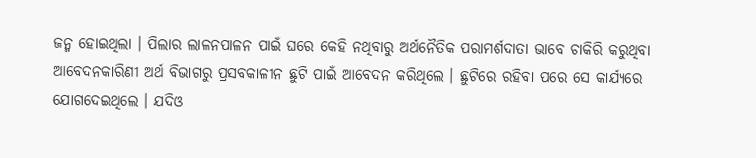ଜନ୍ମ ହୋଇଥିଲା । ପିଲାର ଲାଳନପାଳନ ପାଇଁ ଘରେ କେହି ନଥିବାରୁ ଅର୍ଥନୈତିକ ପରାମର୍ଶଦାତା ଭାବେ ଚାକିରି କରୁଥିବା ଆବେଦନକାରିଣୀ ଅର୍ଥ ବିଭାଗରୁ ପ୍ରସବକାଳୀନ ଛୁଟି ପାଇଁ ଆବେଦନ କରିଥିଲେ । ଛୁଟିରେ ରହିବା ପରେ ସେ କାର୍ଯ୍ୟରେ ଯୋଗଦେଇଥିଲେ । ଯଦିଓ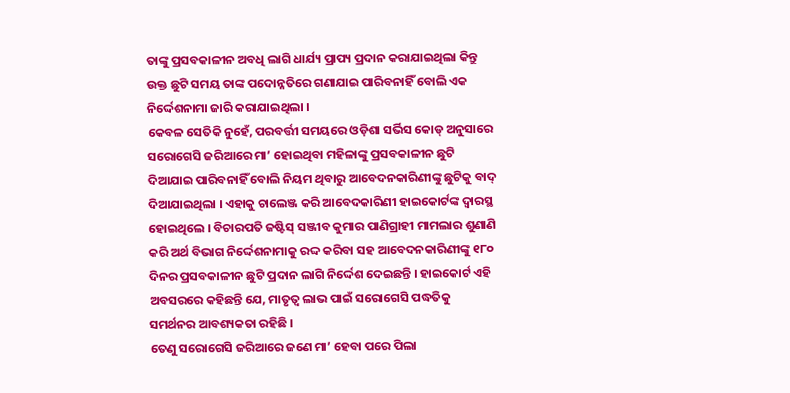ତାଙ୍କୁ ପ୍ରସବକାଳୀନ ଅବଧି ଲାଗି ଧାର୍ଯ୍ୟ ପ୍ରାପ୍ୟ ପ୍ରଦାନ କରାଯାଇଥିଲା କିନ୍ତୁ ଉକ୍ତ ଛୁଟି ସମୟ ତାଙ୍କ ପଦୋନ୍ନତିରେ ଗଣାଯାଇ ପାରିବନାହିଁ ବୋଲି ଏକ ନିର୍ଦ୍ଦେଶନାମା ଜାରି କରାଯାଇଥିଲା ।
କେବଳ ସେତିକି ନୁହେଁ, ପରବର୍ତ୍ତୀ ସମୟରେ ଓଡ଼ିଶା ସର୍ଭିସ କୋଡ୍ ଅନୁସାରେ ସରୋଗେସି ଜରିଆରେ ମା’ ହୋଇଥିବା ମହିଳାଙ୍କୁ ପ୍ରସବକାଳୀନ ଛୁଟି ଦିଆଯାଇ ପାରିବନାହିଁ ବୋଲି ନିୟମ ଥିବାରୁ ଆବେଦନକାରିଣୀଙ୍କୁ ଛୁଟିକୁ ବାଦ୍ ଦିଆଯାଇଥିଲା । ଏହାକୁ ଚାଲେଞ୍ଜ କରି ଆବେଦକାରିଣୀ ହାଇକୋର୍ଟଙ୍କ ଦ୍ୱାରସ୍ଥ ହୋଇଥିଲେ । ବିଚାରପତି ଜଷ୍ଟିସ୍ ସଞ୍ଜୀବ କୁମାର ପାଣିଗ୍ରାହୀ ମାମଲାର ଶୁଣାଣି କରି ଅର୍ଥ ବିଭାଗ ନିର୍ଦ୍ଦେଶନାମାକୁ ରଦ୍ଦ କରିବା ସହ ଆବେଦନକାରିଣୀଙ୍କୁ ୧୮୦ ଦିନର ପ୍ରସବକାଳୀନ ଛୁଟି ପ୍ରଦାନ ଲାଗି ନିର୍ଦ୍ଦେଶ ଦେଇଛନ୍ତି । ହାଇକୋର୍ଟ ଏହି ଅବସରରେ କହିଛନ୍ତି ଯେ, ମାତୃତ୍ୱ ଲାଭ ପାଇଁ ସରୋଗେସି ପଦ୍ଧତିକୁ ସମର୍ଥନର ଆବଶ୍ୟକତା ରହିଛି ।
ତେଣୁ ସରୋଗେସି ଜରିଆରେ ଜଣେ ମା’ ହେବା ପରେ ପିଲା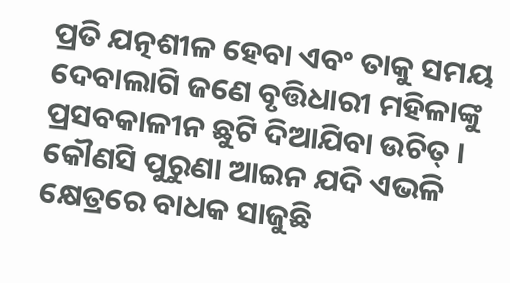ପ୍ରତି ଯତ୍ନଶୀଳ ହେବା ଏବଂ ତାକୁ ସମୟ ଦେବାଲାଗି ଜଣେ ବୃତ୍ତିଧାରୀ ମହିଳାଙ୍କୁ ପ୍ରସବକାଳୀନ ଛୁଟି ଦିଆଯିବା ଉଚିତ୍ । କୌଣସି ପୁରୁଣା ଆଇନ ଯଦି ଏଭଳି କ୍ଷେତ୍ରରେ ବାଧକ ସାଜୁଛି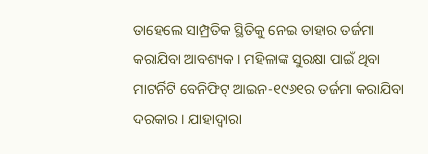ତାହେଲେ ସାମ୍ପ୍ରତିକ ସ୍ଥିତିକୁ ନେଇ ତାହାର ତର୍ଜମା କରାଯିବା ଆବଶ୍ୟକ । ମହିଳାଙ୍କ ସୁରକ୍ଷା ପାଇଁ ଥିବା ମାଟର୍ନିଟି ବେନିଫିଟ୍ ଆଇନ-୧୯୬୧ର ତର୍ଜମା କରାଯିବା ଦରକାର । ଯାହାଦ୍ୱାରା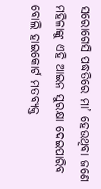ସରୋଗେସି ପଦ୍ଧତିରେ ମା’ ହେଉଥିବା ଜଣେ ମହିଳାଙ୍କୁ ଏହି ଆଇନ ସୁରକ୍ଷା ଦେଇପାରିବ ବୋଲି ହାଇକୋର୍ଟ ମତବ୍ୟକ୍ତ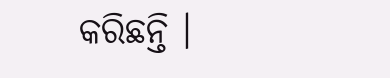କରିଛନ୍ତି ।